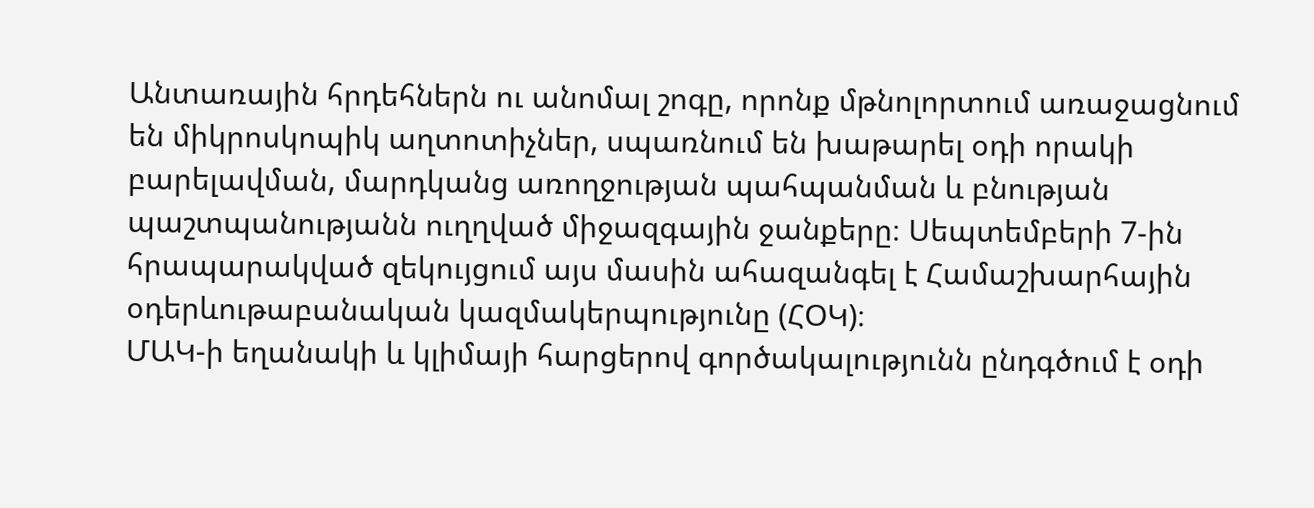Անտառային հրդեհներն ու անոմալ շոգը, որոնք մթնոլորտում առաջացնում են միկրոսկոպիկ աղտոտիչներ, սպառնում են խաթարել օդի որակի բարելավման, մարդկանց առողջության պահպանման և բնության պաշտպանությանն ուղղված միջազգային ջանքերը։ Սեպտեմբերի 7-ին հրապարակված զեկույցում այս մասին ահազանգել է Համաշխարհային օդերևութաբանական կազմակերպությունը (ՀՕԿ)։
ՄԱԿ-ի եղանակի և կլիմայի հարցերով գործակալությունն ընդգծում է օդի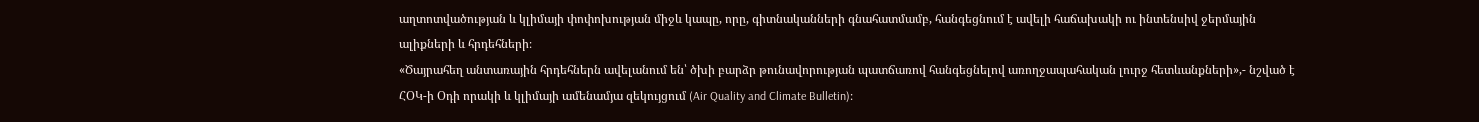աղտոտվածության և կլիմայի փոփոխության միջև կապը, որը, գիտնականների գնահատմամբ, հանգեցնում է ավելի հաճախակի ու ինտենսիվ ջերմային ալիքների և հրդեհների։
«Ծայրահեղ անտառային հրդեհներն ավելանում են՝ ծխի բարձր թունավորության պատճառով հանգեցնելով առողջապահական լուրջ հետևանքների»,- նշված է ՀՕԿ-ի Օդի որակի և կլիմայի ամենամյա զեկույցում (Air Quality and Climate Bulletin)։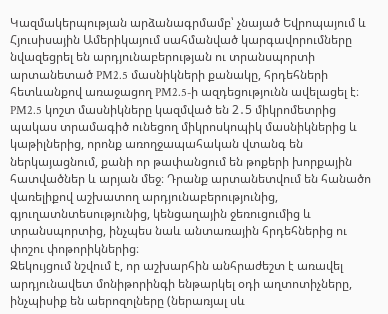Կազմակերպության արձանագրմամբ՝ չնայած Եվրոպայում և Հյուսիսային Ամերիկայում սահմանված կարգավորումները նվազեցրել են արդյունաբերության ու տրանսպորտի արտանետած PM2.5 մասնիկների քանակը, հրդեհների հետևանքով առաջացող PM2.5-ի ազդեցությունն ավելացել է։
PM2.5 կոշտ մասնիկները կազմված են 2․5 միկրոմետրից պակաս տրամագիծ ունեցող միկրոսկոպիկ մասնիկներից և կաթիլներից, որոնք առողջապահական վտանգ են ներկայացնում, քանի որ թափանցում են թոքերի խորքային հատվածներ և արյան մեջ։ Դրանք արտանետվում են հանածո վառելիքով աշխատող արդյունաբերությունից, գյուղատնտեսությունից, կենցաղային ջեռուցումից և տրանսպորտից, ինչպես նաև անտառային հրդեհներից ու փոշու փոթորիկներից։
Զեկույցում նշվում է, որ աշխարհին անհրաժեշտ է առավել արդյունավետ մոնիթորինգի ենթարկել օդի աղտոտիչները, ինչպիսիք են աերոզոլները (ներառյալ սև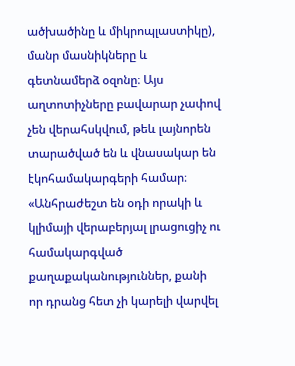ածխածինը և միկրոպլաստիկը), մանր մասնիկները և գետնամերձ օզոնը։ Այս աղտոտիչները բավարար չափով չեն վերահսկվում, թեև լայնորեն տարածված են և վնասակար են էկոհամակարգերի համար։
«Անհրաժեշտ են օդի որակի և կլիմայի վերաբերյալ լրացուցիչ ու համակարգված քաղաքականություններ, քանի որ դրանց հետ չի կարելի վարվել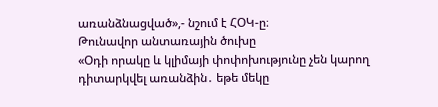առանձնացված»,- նշում է ՀՕԿ-ը։
Թունավոր անտառային ծուխը
«Օդի որակը և կլիմայի փոփոխությունը չեն կարող դիտարկվել առանձին․ եթե մեկը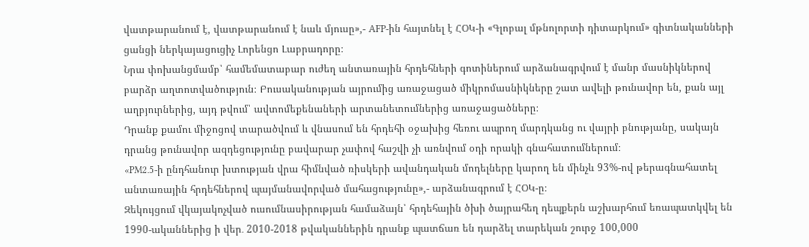վատթարանում է, վատթարանում է նաև մյուսը»,- AFP-ին հայտնել է ՀՕԿ-ի «Գլոբալ մթնոլորտի դիտարկում» գիտնականների ցանցի ներկայացուցիչ Լորենցո Լաբրադորը։
Նրա փոխանցմամբ՝ համեմատաբար ուժեղ անտառային հրդեհների գոտիներում արձանագրվում է մանր մասնիկներով բարձր աղտոտվածություն։ Բուսականության այրումից առաջացած միկրոմասնիկները շատ ավելի թունավոր են, քան այլ աղբյուրներից, այդ թվում՝ ավտոմեքենաների արտանետումներից առաջացածները։
Դրանք քամու միջոցով տարածվում և վնասում են հրդեհի օջախից հեռու ապրող մարդկանց ու վայրի բնությանը, սակայն դրանց թունավոր ազդեցությունը բավարար չափով հաշվի չի առնվում օդի որակի գնահատումներում։
«PM2.5-ի ընդհանուր խտության վրա հիմնված ռիսկերի ավանդական մոդելները կարող են մինչև 93%-ով թերագնահատել անտառային հրդեհներով պայմանավորված մահացությունը»,- արձանագրում է ՀՕԿ-ը։
Զեկույցում վկայակոչված ուսումնասիրության համաձայն՝ հրդեհային ծխի ծայրահեղ դեպքերն աշխարհում եռապատկվել են 1990-ականներից ի վեր․ 2010-2018 թվականներին դրանք պատճառ են դարձել տարեկան շուրջ 100,000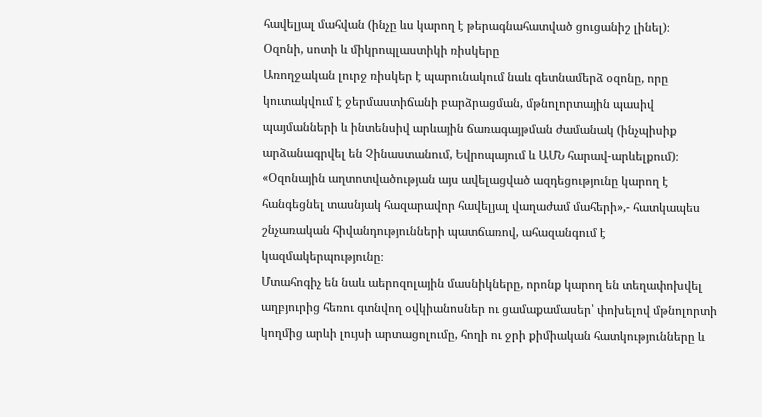հավելյալ մահվան (ինչը ևս կարող է թերագնահատված ցուցանիշ լինել)։
Օզոնի, սոտի և միկրոպլաստիկի ռիսկերը
Առողջական լուրջ ռիսկեր է պարունակում նաև գետնամերձ օզոնը, որը կուտակվում է ջերմաստիճանի բարձրացման, մթնոլորտային պասիվ պայմանների և ինտենսիվ արևային ճառագայթման ժամանակ (ինչպիսիք արձանագրվել են Չինաստանում, Եվրոպայում և ԱՄՆ հարավ-արևելքում)։
«Օզոնային աղտոտվածության այս ավելացված ազդեցությունը կարող է հանգեցնել տասնյակ հազարավոր հավելյալ վաղաժամ մահերի»,- հատկապես շնչառական հիվանդությունների պատճառով, ահազանգում է կազմակերպությունը։
Մտահոգիչ են նաև աերոզոլային մասնիկները, որոնք կարող են տեղափոխվել աղբյուրից հեռու գտնվող օվկիանոսներ ու ցամաքամասեր՝ փոխելով մթնոլորտի կողմից արևի լույսի արտացոլումը, հողի ու ջրի քիմիական հատկությունները և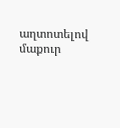աղտոտելով մաքուր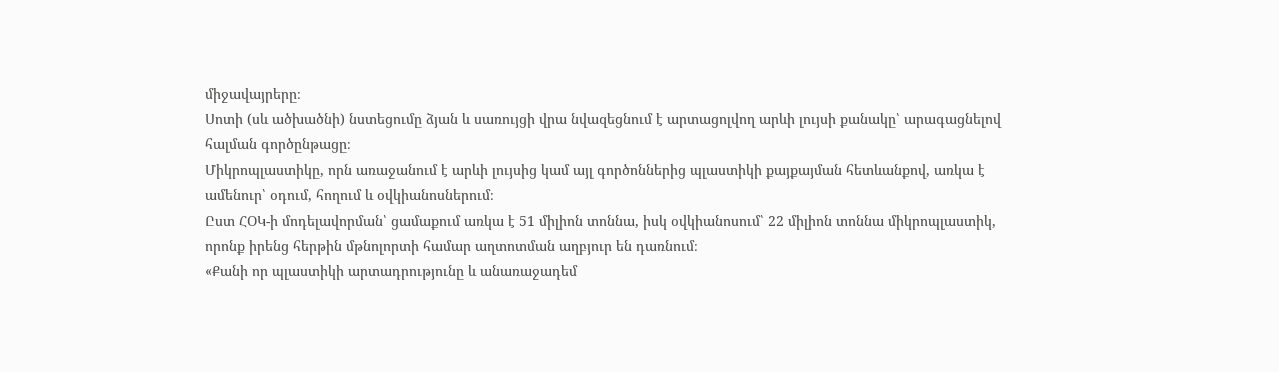միջավայրերը։
Սոտի (սև ածխածնի) նստեցումը ձյան և սառույցի վրա նվազեցնում է արտացոլվող արևի լույսի քանակը՝ արագացնելով հալման գործընթացը։
Միկրոպլաստիկը, որն առաջանում է արևի լույսից կամ այլ գործոններից պլաստիկի քայքայման հետևանքով, առկա է ամենուր՝ օդում, հողում և օվկիանոսներում։
Ըստ ՀՕԿ-ի մոդելավորման՝ ցամաքում առկա է 51 միլիոն տոննա, իսկ օվկիանոսում՝ 22 միլիոն տոննա միկրոպլաստիկ, որոնք իրենց հերթին մթնոլորտի համար աղտոտման աղբյուր են դառնում։
«Քանի որ պլաստիկի արտադրությունը և անառաջադեմ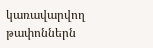կառավարվող թափոններն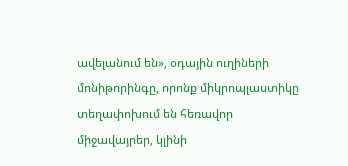ավելանում են», օդային ուղիների մոնիթորինգը, որոնք միկրոպլաստիկը տեղափոխում են հեռավոր միջավայրեր, կլինի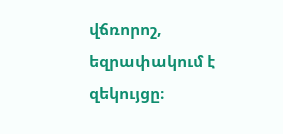վճռորոշ, եզրափակում է զեկույցը։